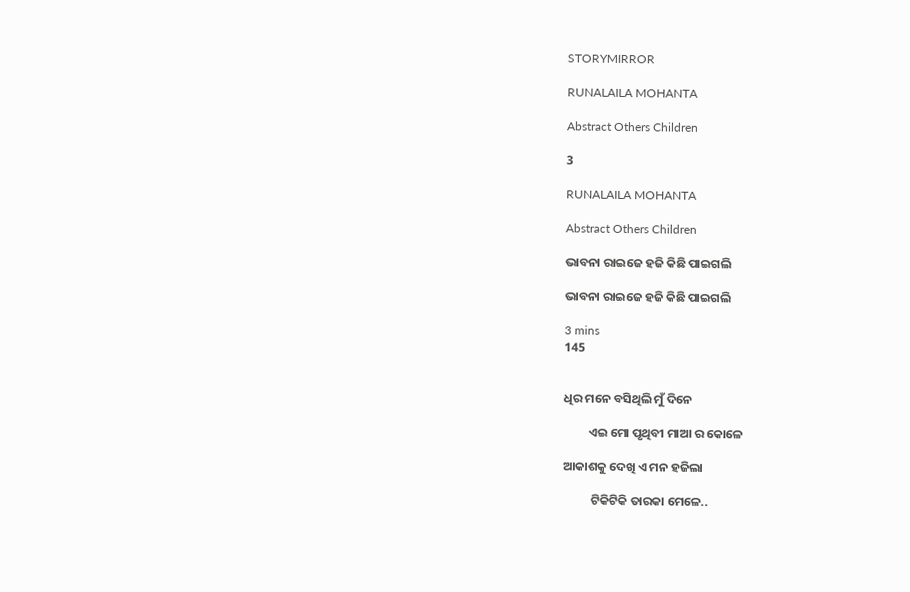STORYMIRROR

RUNALAILA MOHANTA

Abstract Others Children

3

RUNALAILA MOHANTA

Abstract Others Children

ଭାବନା ରାଇଜେ ହଜି କିଛି ପାଇଗଲି

ଭାବନା ରାଇଜେ ହଜି କିଛି ପାଇଗଲି

3 mins
145


ଧିର ମନେ ବସିଥିଲି ମୁଁ ଦିନେ

         ଏଇ ମୋ ପୃଥିବୀ ମାଆ ର କୋଳେ

ଆକାଶକୁ ଦେଖି ଏ ମନ ହଜିଲା

          ଟିକିଟିକି ତାରକା ମେଳେ..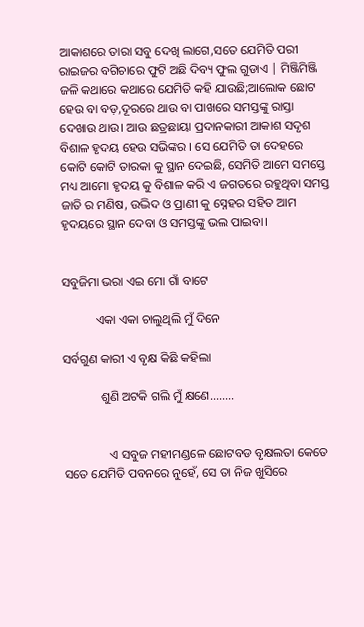ଆକାଶରେ ତାରା ସବୁ ଦେଖି ଲାଗେ,ସତେ ଯେମିତି ପରୀ ରାଇଜର ବଗିଚାରେ ଫୁଟି ଅଛି ଦିବ୍ୟ ଫୁଲ ଗୁଡାଏ | ମିଞ୍ଜିମିଞ୍ଜି ଜଳି କଥାରେ କଥାରେ ଯେମିତି କହି ଯାଉଛି;ଆଲୋକ ଛୋଟ ହେଉ ବା ବଡ଼,ଦୂରରେ ଥାଉ ବା ପାଖରେ ସମସ୍ତଙ୍କୁ ରାସ୍ତା ଦେଖାଉ ଥାଉ। ଆଉ ଛତ୍ରଛାୟା ପ୍ରଦାନକାରୀ ଆକାଶ ସଦୃଶ ବିଶାଳ ହୃଦୟ ହେଉ ସଭିଙ୍କର । ସେ ଯେମିତି ତା ଦେହରେ କୋଟି କୋଟି ତାରକା କୁ ସ୍ଥାନ ଦେଇଛି, ସେମିତି ଆମେ ସମସ୍ତେ ମଧ୍ୟ ଆମୋ ହୃଦୟ କୁ ବିଶାଳ କରି ଏ ଜଗତରେ ରହୁଥିବା ସମସ୍ତ ଜାତି ର ମଣିଷ, ଉଦ୍ଭିଦ ଓ ପ୍ରାଣୀ କୁ ସ୍ନେହର ସହିତ ଆମ ହୃଦୟରେ ସ୍ଥାନ ଦେବା ଓ ସମସ୍ତଙ୍କୁ ଭଲ ପାଇବା।


ସବୁଜିମା ଭରା ଏଇ ମୋ ଗାଁ ବାଟେ

           ଏକା ଏକା ଚାଲୁଥିଲି ମୁଁ ଦିନେ

ସର୍ବଗୁଣ କାରୀ ଏ ବୃକ୍ଷ କିଛି କହିଲା

            ଶୁଣି ଅଟକି ଗଲି ମୁଁ କ୍ଷଣେ........


               ଏ ସବୁଜ ମହୀମଣ୍ଡଳେ ଛୋଟବଡ ବୃକ୍ଷଲତା କେତେ ସତେ ଯେମିତି ପବନରେ ନୁହେଁ, ସେ ତା ନିଜ ଖୁସିରେ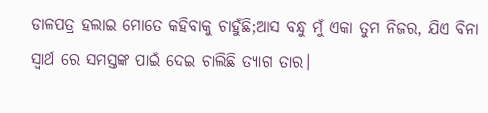ଡାଳପତ୍ର ହଲାଇ ମୋତେ କହିବାକୁ ଚାହୁଁଛି;ଆସ ବନ୍ଧୁ ମୁଁ ଏକା ତୁମ ନିଜର, ଯିଏ ବିନା ସ୍ବାର୍ଥ ରେ ସମସ୍ତଙ୍କ ପାଇଁ ଦେଇ ଚାଲିଛି ତ୍ୟାଗ ତାର।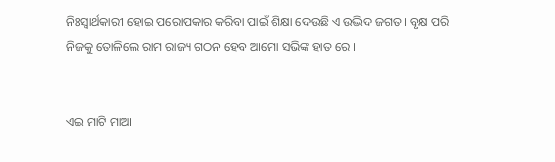ନିଃସ୍ୱାର୍ଥକାରୀ ହୋଇ ପରୋପକାର କରିବା ପାଇଁ ଶିକ୍ଷା ଦେଉଛି ଏ ଉଦ୍ଭିଦ ଜଗତ। ବୃକ୍ଷ ପରି ନିଜକୁ ତୋଳିଲେ ରାମ ରାଜ୍ୟ ଗଠନ ହେବ ଆମୋ ସଭିଙ୍କ ହାତ ରେ ।


ଏଇ ମାଟି ମାଆ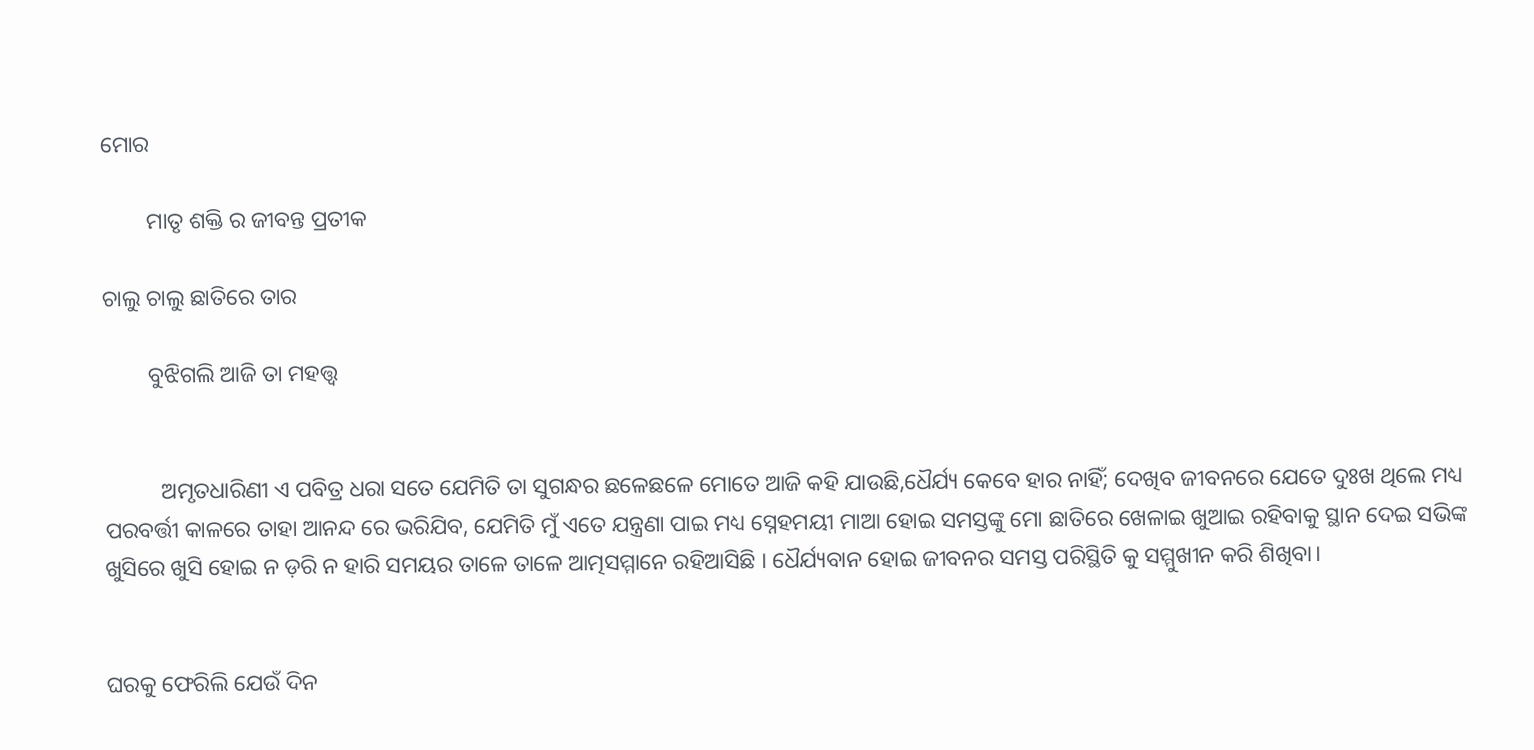ମୋର

        ମାତୃ ଶକ୍ତି ର ଜୀବନ୍ତ ପ୍ରତୀକ

ଚାଲୁ ଚାଲୁ ଛାତିରେ ତାର

        ବୁଝିଗଲି ଆଜି ତା ମହତ୍ତ୍ଵ


          ଅମୃତଧାରିଣୀ ଏ ପବିତ୍ର ଧରା ସତେ ଯେମିତି ତା ସୁଗନ୍ଧର ଛଳେଛଳେ ମୋତେ ଆଜି କହି ଯାଉଛି,ଧୈର୍ଯ୍ୟ କେବେ ହାର ନାହିଁ; ଦେଖିବ ଜୀବନରେ ଯେତେ ଦୁଃଖ ଥିଲେ ମଧ୍ୟ ପରବର୍ତ୍ତୀ କାଳରେ ତାହା ଆନନ୍ଦ ରେ ଭରିଯିବ, ଯେମିତି ମୁଁ ଏତେ ଯନ୍ତ୍ରଣା ପାଇ ମଧ୍ୟ ସ୍ନେହମୟୀ ମାଆ ହୋଇ ସମସ୍ତଙ୍କୁ ମୋ ଛାତିରେ ଖେଳାଇ ଖୁଆଇ ରହିବାକୁ ସ୍ଥାନ ଦେଇ ସଭିଙ୍କ ଖୁସିରେ ଖୁସି ହୋଇ ନ ଡ଼ରି ନ ହାରି ସମୟର ତାଳେ ତାଳେ ଆତ୍ମସମ୍ମାନେ ରହିଆସିଛି । ଧୈର୍ଯ୍ୟବାନ ହୋଇ ଜୀବନର ସମସ୍ତ ପରିସ୍ଥିତି କୁ ସମ୍ମୁଖୀନ କରି ଶିଖିବା।


ଘରକୁ ଫେରିଲି ଯେଉଁ ଦିନ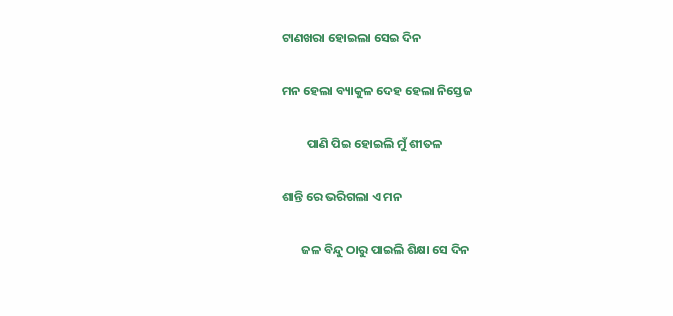ଟାଣଖରା ହୋଇଲା ସେଇ ଦିନ

ମନ ହେଲା ବ୍ୟାକୁଳ ଦେହ ହେଲା ନିସ୍ତେଜ

         ପାଣି ପିଇ ହୋଇଲି ମୁଁ ଶୀତଳ

ଶାନ୍ତି ରେ ଭରିଗଲା ଏ ମନ

       ଜଳ ବିନ୍ଦୁ ଠାରୁ ପାଇଲି ଶିକ୍ଷା ସେ ଦିନ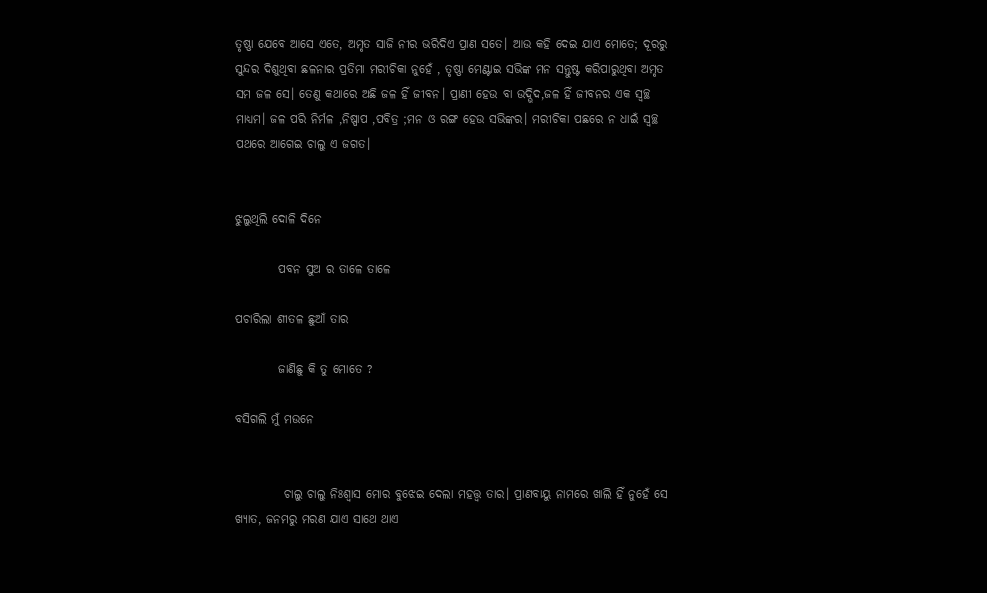ତୃଷ୍ଣା ଯେବେ ଆସେ ଏତେ, ଅମୃତ ସାଜି ନୀର ଭରିଦିଏ ପ୍ରାଣ ସତେ। ଆଉ କହି ଦେଇ ଯାଏ ମୋତେ; ଦୂରରୁ ସୁନ୍ଦର ଦିଶୁଥିବା ଛଳନାର ପ୍ରତିମା ମରୀଚିକା ନୁହେଁ , ତୃଷ୍ଣା ମେଣ୍ଟାଇ ସଭିଙ୍କ ମନ ସନ୍ତୁଷ୍ଟ କରିପାରୁଥିବା ଅମୃତ ସମ ଜଳ ସେ। ତେଣୁ କଥାରେ ଅଛି ଜଳ ହିଁ ଜୀବନ। ପ୍ରାଣୀ ହେଉ ବା ଉଦ୍ଭିଦ,ଜଳ ହିଁ ଜୀବନର ଏକ ସ୍ଵଚ୍ଛ ମାଧ୍ୟମ। ଜଳ ପରି ନିର୍ମଳ ,ନିଷ୍ପାପ ,ପବିତ୍ର ;ମନ ଓ ରଙ୍ଗ ହେଉ ସଭିଙ୍କର। ମରୀଚିକା ପଛରେ ନ ଧାଇଁ ସ୍ୱଚ୍ଛ ପଥରେ ଆଗେଇ ଚାଲୁ ଏ ଜଗତ।


ଝୁଲୁଥିଲି ଦୋଳି ଦିନେ

         ପବନ ସୁଅ ର ତାଳେ ତାଳେ

ପଚାରିଲା ଶୀତଳ ଛୁଆଁ ତାର

         ଜାଣିଛୁ କି ତୁ ମୋତେ ?

ବସିଗଲି ମୁଁ ମଉନେ


          ଚାଲୁ ଚାଲୁ ନିଃଶ୍ୱାସ ମୋର ବୁଝେଇ ଦେଲା ମହତ୍ତ୍ଵ ତାର। ପ୍ରାଣବାୟୁ ନାମରେ ଖାଲି ହିଁ ନୁହେଁ ସେ ଖ୍ୟାତ, ଜନମରୁ ମରଣ ଯାଏ ସାଥେ ଥାଏ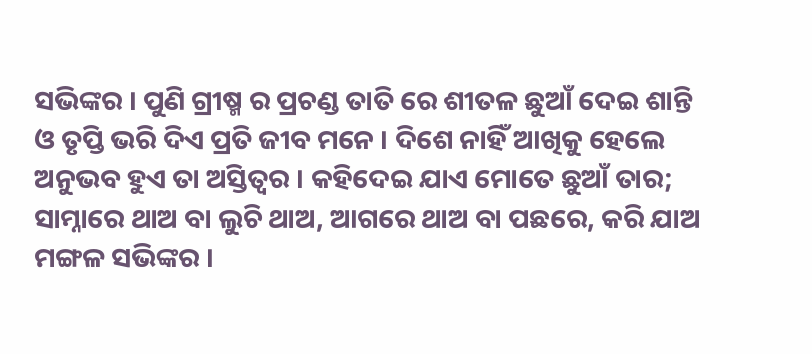ସଭିଙ୍କର । ପୁଣି ଗ୍ରୀଷ୍ମ ର ପ୍ରଚଣ୍ଡ ତାତି ରେ ଶୀତଳ ଛୁଆଁ ଦେଇ ଶାନ୍ତି ଓ ତୃପ୍ତି ଭରି ଦିଏ ପ୍ରତି ଜୀବ ମନେ । ଦିଶେ ନାହିଁ ଆଖିକୁ ହେଲେ ଅନୁଭବ ହୁଏ ତା ଅସ୍ତିତ୍ୱର । କହିଦେଇ ଯାଏ ମୋତେ ଛୁଆଁ ତାର; ସାମ୍ନାରେ ଥାଅ ବା ଲୁଚି ଥାଅ, ଆଗରେ ଥାଅ ବା ପଛରେ, କରି ଯାଅ ମଙ୍ଗଳ ସଭିଙ୍କର ।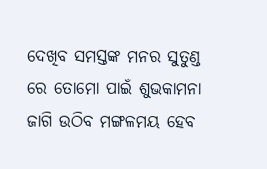ଦେଖିବ ସମସ୍ତଙ୍କ ମନର ସୁତୁଣ୍ଡ ରେ ତୋମୋ ପାଇଁ ଶୁଭକାମନା ଜାଗି ଉଠିବ ମଙ୍ଗଳମୟ ହେବ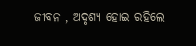ଜୀବନ , ଅଦୃଶ୍ୟ ହୋଇ ରହିଲେ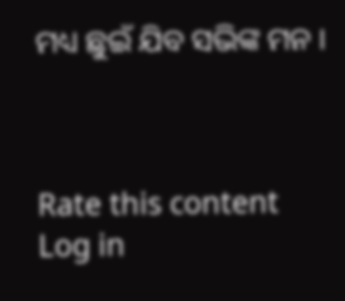ମଧ୍ୟ ଛୁଇଁ ଯିବ ସଭିଙ୍କ ମନ ।



Rate this content
Log in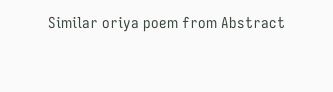Similar oriya poem from Abstract